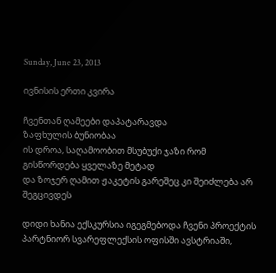Sunday, June 23, 2013

ივნისის ერთი კვირა

ჩვენთან ღამეები დაპატარავდა
ზაფხულის ბუნიობაა
ის დროა, საღამოობით მსუბუქი ჯაზი რომ გისწორდება ყველაზე მეტად
და ზოჯერ ღამით ჟაკეტის გარეშეც კი შეიძლება არ შეგცივდეს

დიდი ხანია ექსკურსია იგეგმებოდა ჩვენი პროექტის პარტნიორ სვარეფლექსის ოფისში ავსტრიაში,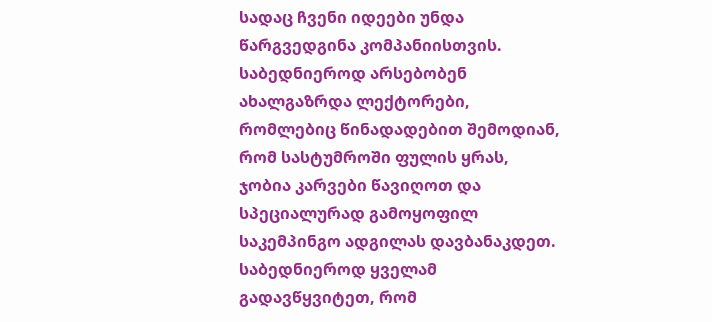სადაც ჩვენი იდეები უნდა წარგვედგინა კომპანიისთვის. საბედნიეროდ არსებობენ ახალგაზრდა ლექტორები, რომლებიც წინადადებით შემოდიან, რომ სასტუმროში ფულის ყრას, ჯობია კარვები წავიღოთ და სპეციალურად გამოყოფილ საკემპინგო ადგილას დავბანაკდეთ. საბედნიეროდ ყველამ გადავწყვიტეთ, რომ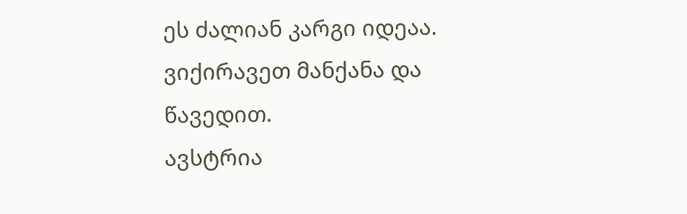ეს ძალიან კარგი იდეაა. ვიქირავეთ მანქანა და წავედით.
ავსტრია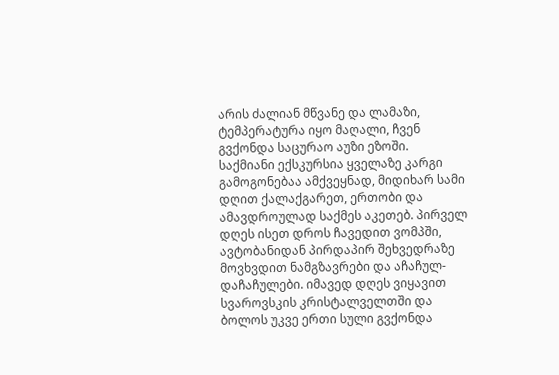არის ძალიან მწვანე და ლამაზი, ტემპერატურა იყო მაღალი, ჩვენ გვქონდა საცურაო აუზი ეზოში.
საქმიანი ექსკურსია ყველაზე კარგი გამოგონებაა ამქვეყნად, მიდიხარ სამი დღით ქალაქგარეთ, ერთობი და ამავდროულად საქმეს აკეთებ. პირველ დღეს ისეთ დროს ჩავედით ვომპში, ავტობანიდან პირდაპირ შეხვედრაზე მოვხვდით ნამგზავრები და აჩაჩულ-დაჩაჩულები. იმავედ დღეს ვიყავით სვაროვსკის კრისტალველთში და ბოლოს უკვე ერთი სული გვქონდა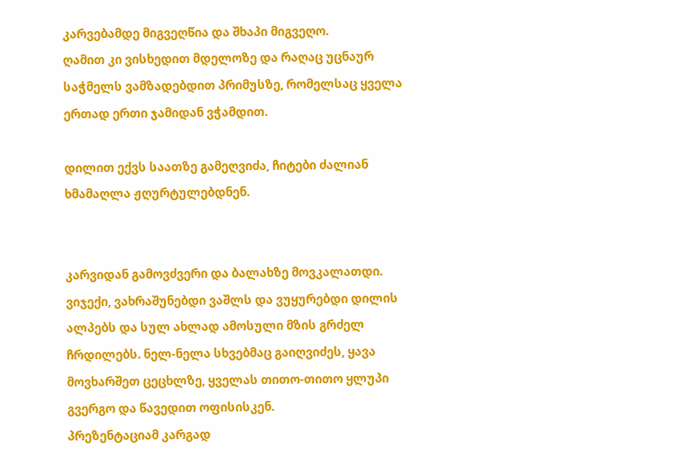კარვებამდე მიგვეღწია და შხაპი მიგვეღო.
ღამით კი ვისხედით მდელოზე და რაღაც უცნაურ საჭმელს ვამზადებდით პრიმუსზე, რომელსაც ყველა ერთად ერთი ჯამიდან ვჭამდით.

დილით ექვს საათზე გამეღვიძა, ჩიტები ძალიან ხმამაღლა ჟღურტულებდნენ.


კარვიდან გამოვძვერი და ბალახზე მოვკალათდი. ვიჯექი, ვახრაშუნებდი ვაშლს და ვუყურებდი დილის ალპებს და სულ ახლად ამოსული მზის გრძელ ჩრდილებს. ნელ-ნელა სხვებმაც გაიღვიძეს, ყავა მოვხარშეთ ცეცხლზე, ყველას თითო-თითო ყლუპი გვერგო და წავედით ოფისისკენ.
პრეზენტაციამ კარგად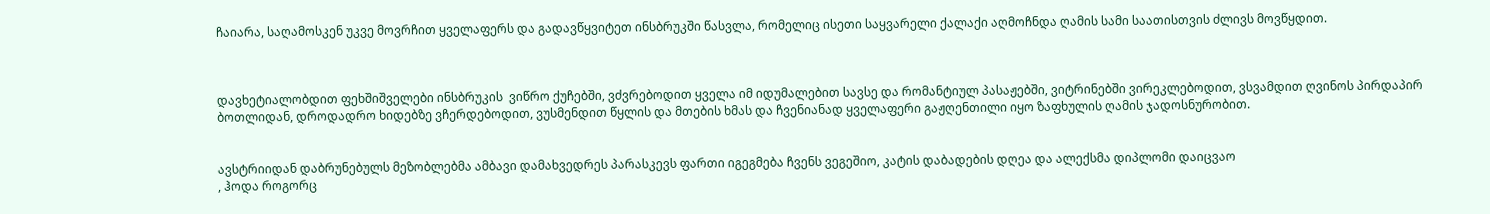ჩაიარა, საღამოსკენ უკვე მოვრჩით ყველაფერს და გადავწყვიტეთ ინსბრუკში წასვლა, რომელიც ისეთი საყვარელი ქალაქი აღმოჩნდა ღამის სამი საათისთვის ძლივს მოვწყდით.



დავხეტიალობდით ფეხშიშველები ინსბრუკის  ვიწრო ქუჩებში, ვძვრებოდით ყველა იმ იდუმალებით სავსე და რომანტიულ პასაჟებში, ვიტრინებში ვირეკლებოდით, ვსვამდით ღვინოს პირდაპირ ბოთლიდან, დროდადრო ხიდებზე ვჩერდებოდით, ვუსმენდით წყლის და მთების ხმას და ჩვენიანად ყველაფერი გაჟღენთილი იყო ზაფხულის ღამის ჯადოსნურობით.


ავსტრიიდან დაბრუნებულს მეზობლებმა ამბავი დამახვედრეს პარასკევს ფართი იგეგმება ჩვენს ვეგეშიო, კატის დაბადების დღეა და ალექსმა დიპლომი დაიცვაო
, ჰოდა როგორც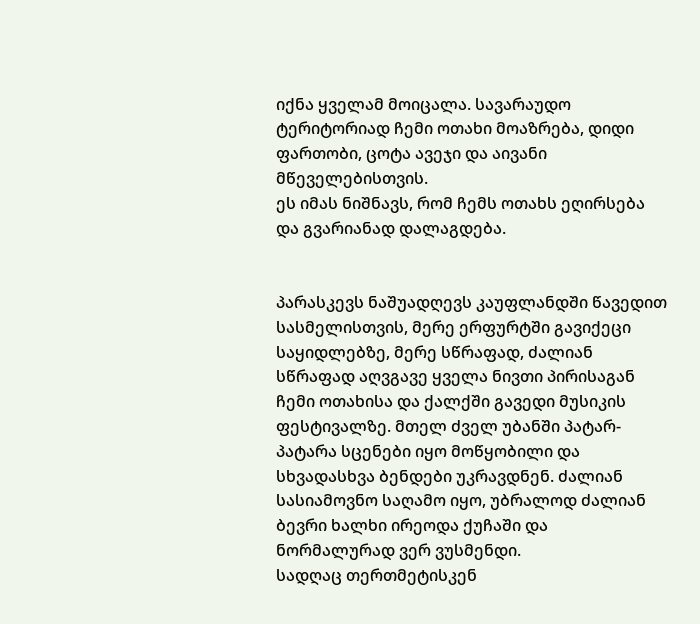იქნა ყველამ მოიცალა. სავარაუდო ტერიტორიად ჩემი ოთახი მოაზრება, დიდი ფართობი, ცოტა ავეჯი და აივანი მწეველებისთვის.
ეს იმას ნიშნავს, რომ ჩემს ოთახს ეღირსება და გვარიანად დალაგდება.


პარასკევს ნაშუადღევს კაუფლანდში წავედით სასმელისთვის, მერე ერფურტში გავიქეცი საყიდლებზე, მერე სწრაფად, ძალიან სწრაფად აღვგავე ყველა ნივთი პირისაგან ჩემი ოთახისა და ქალქში გავედი მუსიკის ფესტივალზე. მთელ ძველ უბანში პატარ-პატარა სცენები იყო მოწყობილი და სხვადასხვა ბენდები უკრავდნენ. ძალიან სასიამოვნო საღამო იყო, უბრალოდ ძალიან ბევრი ხალხი ირეოდა ქუჩაში და ნორმალურად ვერ ვუსმენდი.
სადღაც თერთმეტისკენ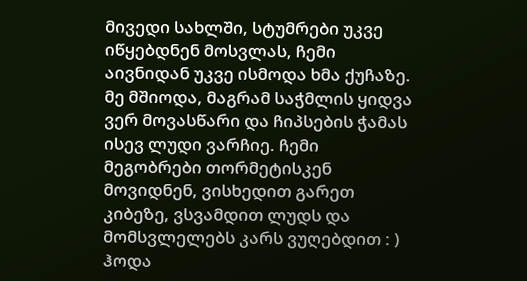მივედი სახლში, სტუმრები უკვე იწყებდნენ მოსვლას, ჩემი აივნიდან უკვე ისმოდა ხმა ქუჩაზე.
მე მშიოდა, მაგრამ საჭმლის ყიდვა ვერ მოვასწარი და ჩიპსების ჭამას ისევ ლუდი ვარჩიე. ჩემი მეგობრები თორმეტისკენ მოვიდნენ, ვისხედით გარეთ კიბეზე, ვსვამდით ლუდს და მომსვლელებს კარს ვუღებდით : )
ჰოდა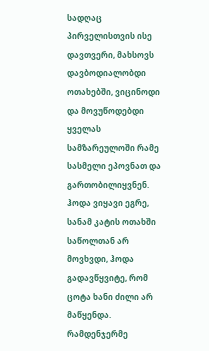სადღაც პირველისთვის ისე დავთვერი, მახსოვს დავბოდიალობდი ოთახებში, ვიცინოდი და მოვუწოდებდი ყველას სამზარეულოში რამე სასმელი ეპოვნათ და გართობილიყვნენ. ჰოდა ვიყავი ეგრე, სანამ კატის ოთახში საწოლთან არ მოვხვდი, ჰოდა გადავწყვიტე, რომ ცოტა ხანი ძილი არ მაწყენდა.
რამდენჯერმე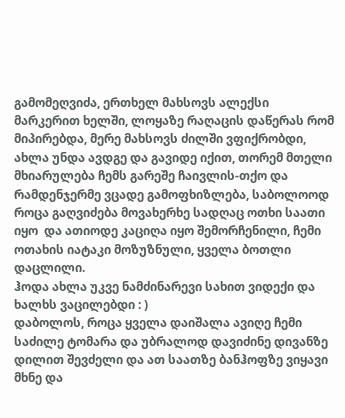გამომეღვიძა, ერთხელ მახსოვს ალექსი მარკერით ხელში, ლოყაზე რაღაცის დაწერას რომ მიპირებდა, მერე მახსოვს ძილში ვფიქრობდი, ახლა უნდა ავდგე და გავიდე იქით, თორემ მთელი მხიარულება ჩემს გარეშე ჩაივლის-თქო და რამდენჯერმე ვცადე გამოფხიზლება, საბოლოოდ როცა გაღვიძება მოვახერხე სადღაც ოთხი საათი იყო  და ათიოდე კაციღა იყო შემორჩენილი, ჩემი ოთახის იატაკი მოზუზნული, ყველა ბოთლი დაცლილი.
ჰოდა ახლა უკვე ნამძინარევი სახით ვიდექი და ხალხს ვაცილებდი : )
დაბოლოს, როცა ყველა დაიშალა ავიღე ჩემი საძილე ტომარა და უბრალოდ დავიძინე დივანზე
დილით შევძელი და ათ საათზე ბანჰოფზე ვიყავი მხნე და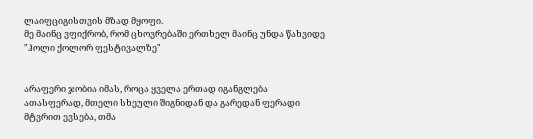ლაიფციგისთვის მზად მყოფი.
მე მაინც ვფიქრობ, რომ ცხოვრებაში ერთხელ მაინც უნდა წახვიდე "ჰოლი ქოლორ ფესტივალზე"


არაფერი ჯობია იმას, როცა ყველა ერთად იგანგლება ათასფერად, მთელი სხეული შიგნიდან და გარედან ფერადი მტვრით ევსება, თმა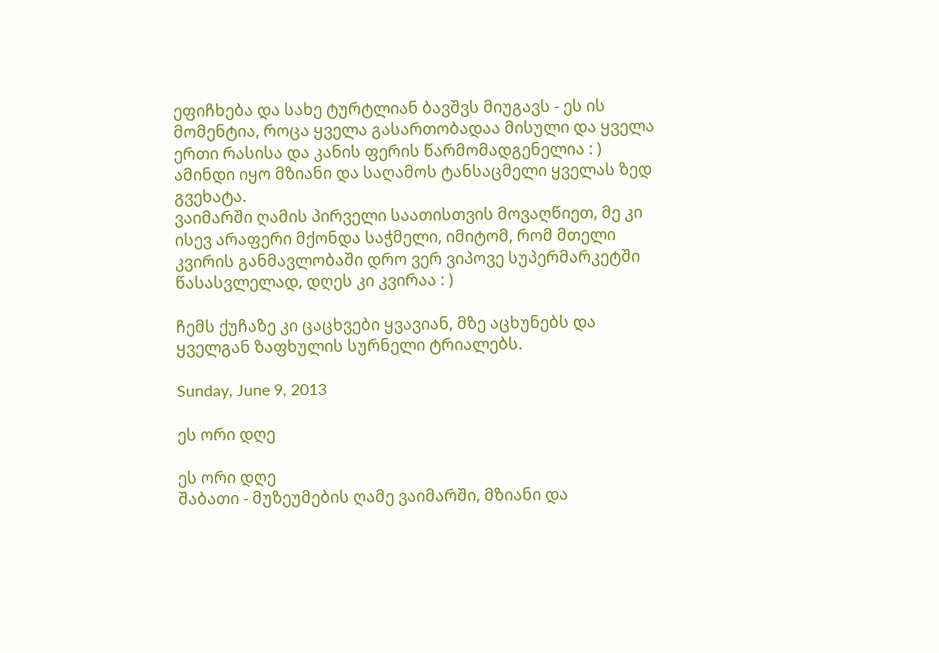ეფიჩხება და სახე ტურტლიან ბავშვს მიუგავს - ეს ის მომენტია, როცა ყველა გასართობადაა მისული და ყველა ერთი რასისა და კანის ფერის წარმომადგენელია : )
ამინდი იყო მზიანი და საღამოს ტანსაცმელი ყველას ზედ გვეხატა.
ვაიმარში ღამის პირველი საათისთვის მოვაღწიეთ, მე კი ისევ არაფერი მქონდა საჭმელი, იმიტომ, რომ მთელი კვირის განმავლობაში დრო ვერ ვიპოვე სუპერმარკეტში წასასვლელად, დღეს კი კვირაა : )

ჩემს ქუჩაზე კი ცაცხვები ყვავიან, მზე აცხუნებს და ყველგან ზაფხულის სურნელი ტრიალებს.

Sunday, June 9, 2013

ეს ორი დღე

ეს ორი დღე
შაბათი - მუზეუმების ღამე ვაიმარში, მზიანი და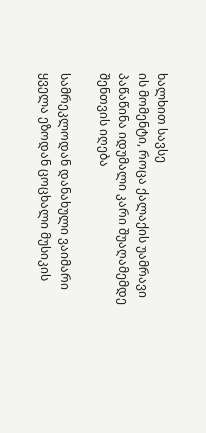ხალხით სავსე
ის მომენტი, როცა ქალაქის უამრავი პაწაწინა იდუმალი კარი შუაღამემდე შენთვის იღება

სამრეკლოდან დანახული ვაიმარი
ყველა ეზოდან ცოცხალი მუსიკის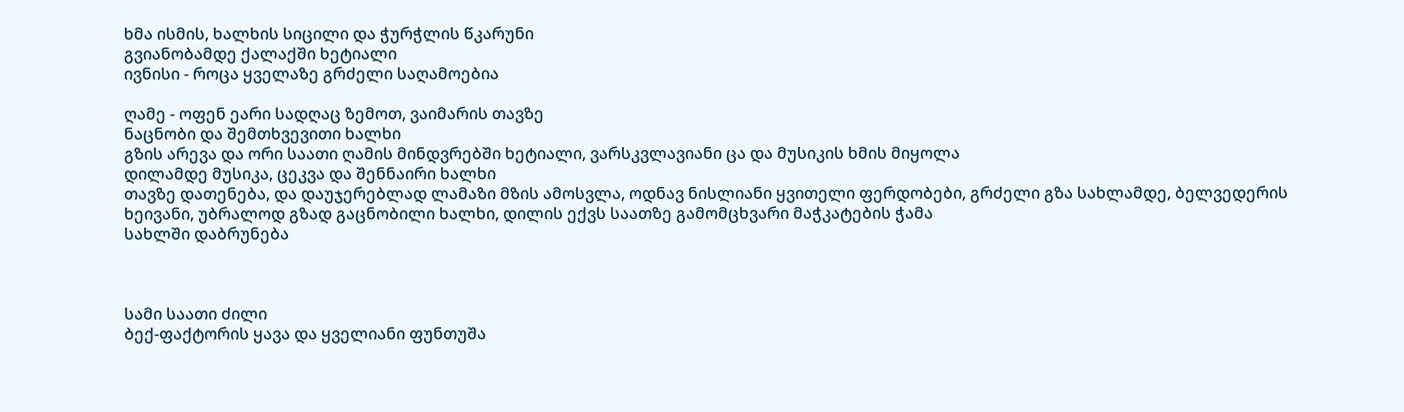ხმა ისმის, ხალხის სიცილი და ჭურჭლის წკარუნი
გვიანობამდე ქალაქში ხეტიალი
ივნისი - როცა ყველაზე გრძელი საღამოებია

ღამე - ოფენ ეარი სადღაც ზემოთ, ვაიმარის თავზე
ნაცნობი და შემთხვევითი ხალხი
გზის არევა და ორი საათი ღამის მინდვრებში ხეტიალი, ვარსკვლავიანი ცა და მუსიკის ხმის მიყოლა
დილამდე მუსიკა, ცეკვა და შენნაირი ხალხი
თავზე დათენება, და დაუჯერებლად ლამაზი მზის ამოსვლა, ოდნავ ნისლიანი ყვითელი ფერდობები, გრძელი გზა სახლამდე, ბელვედერის ხეივანი, უბრალოდ გზად გაცნობილი ხალხი, დილის ექვს საათზე გამომცხვარი მაჭკატების ჭამა
სახლში დაბრუნება



სამი საათი ძილი
ბექ-ფაქტორის ყავა და ყველიანი ფუნთუშა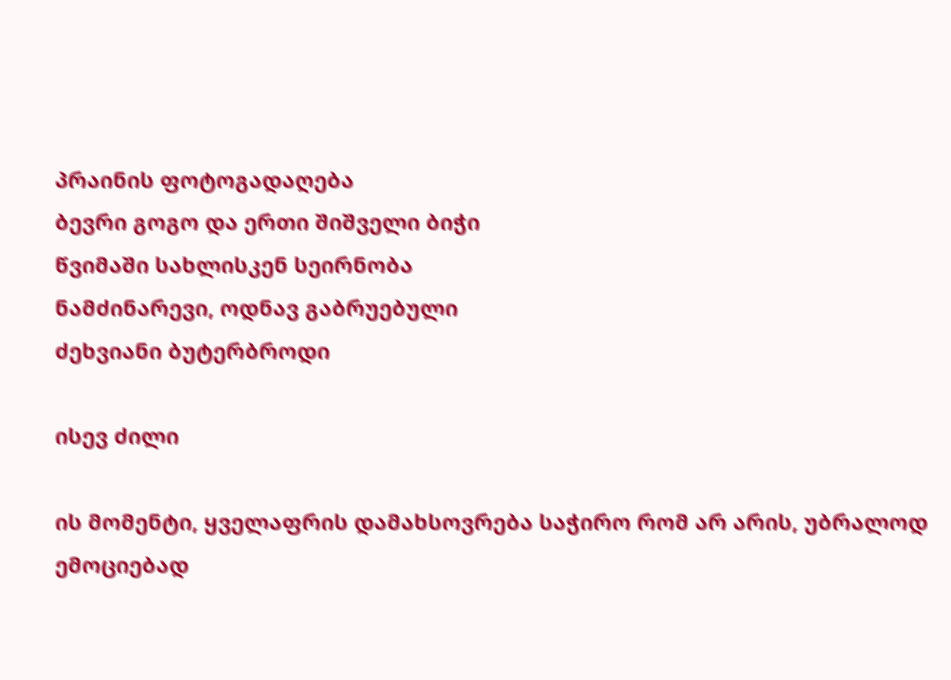პრაინის ფოტოგადაღება
ბევრი გოგო და ერთი შიშველი ბიჭი
წვიმაში სახლისკენ სეირნობა
ნამძინარევი, ოდნავ გაბრუებული
ძეხვიანი ბუტერბროდი

ისევ ძილი

ის მომენტი, ყველაფრის დამახსოვრება საჭირო რომ არ არის, უბრალოდ ემოციებად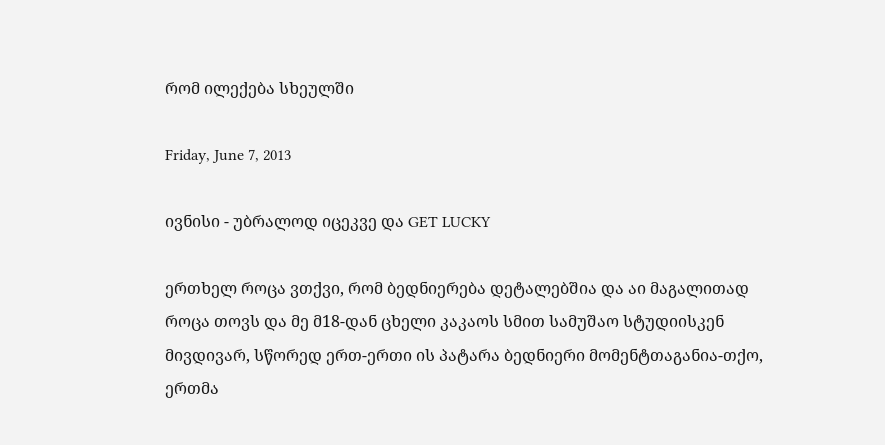რომ ილექება სხეულში

Friday, June 7, 2013

ივნისი - უბრალოდ იცეკვე და GET LUCKY

ერთხელ როცა ვთქვი, რომ ბედნიერება დეტალებშია და აი მაგალითად როცა თოვს და მე მ18-დან ცხელი კაკაოს სმით სამუშაო სტუდიისკენ მივდივარ, სწორედ ერთ-ერთი ის პატარა ბედნიერი მომენტთაგანია-თქო, ერთმა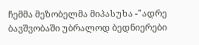ჩემმა მეზობელმა მიპასუხა -"ადრე ბავშვობაში უბრალოდ ბედნიერები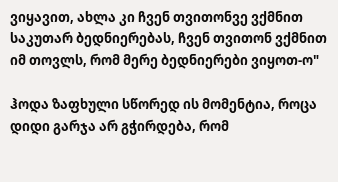ვიყავით, ახლა კი ჩვენ თვითონვე ვქმნით საკუთარ ბედნიერებას, ჩვენ თვითონ ვქმნით იმ თოვლს, რომ მერე ბედნიერები ვიყოთ-ო"

ჰოდა ზაფხული სწორედ ის მომენტია, როცა დიდი გარჯა არ გჭირდება, რომ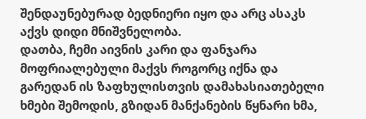შენდაუნებურად ბედნიერი იყო და არც ასაკს აქვს დიდი მნიშვნელობა.
დათბა, ჩემი აივნის კარი და ფანჯარა მოფრიალებული მაქვს როგორც იქნა და გარედან ის ზაფხულისთვის დამახასიათებელი ხმები შემოდის, გზიდან მანქანების წყნარი ხმა,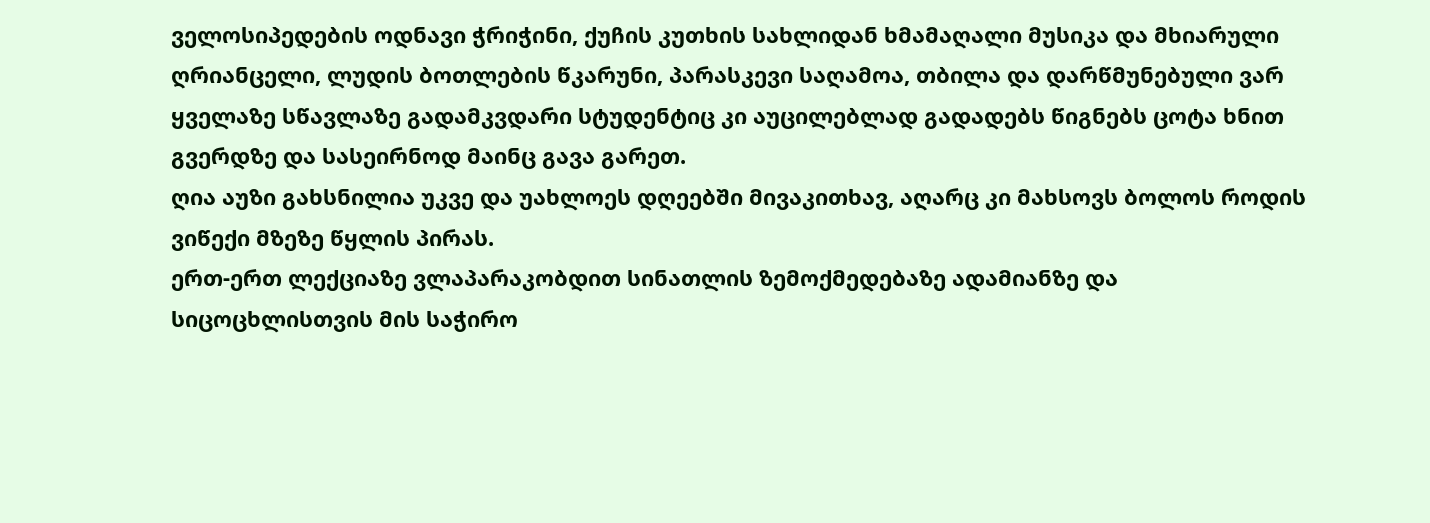ველოსიპედების ოდნავი ჭრიჭინი, ქუჩის კუთხის სახლიდან ხმამაღალი მუსიკა და მხიარული ღრიანცელი, ლუდის ბოთლების წკარუნი, პარასკევი საღამოა, თბილა და დარწმუნებული ვარ ყველაზე სწავლაზე გადამკვდარი სტუდენტიც კი აუცილებლად გადადებს წიგნებს ცოტა ხნით გვერდზე და სასეირნოდ მაინც გავა გარეთ.
ღია აუზი გახსნილია უკვე და უახლოეს დღეებში მივაკითხავ, აღარც კი მახსოვს ბოლოს როდის ვიწექი მზეზე წყლის პირას.
ერთ-ერთ ლექციაზე ვლაპარაკობდით სინათლის ზემოქმედებაზე ადამიანზე და სიცოცხლისთვის მის საჭირო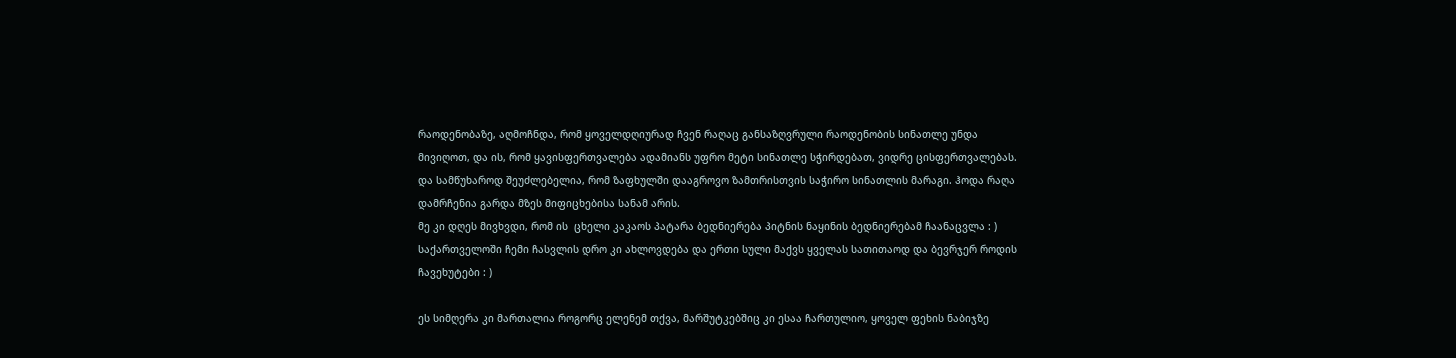რაოდენობაზე, აღმოჩნდა, რომ ყოველდღიურად ჩვენ რაღაც განსაზღვრული რაოდენობის სინათლე უნდა მივიღოთ, და ის, რომ ყავისფერთვალება ადამიანს უფრო მეტი სინათლე სჭირდებათ, ვიდრე ცისფერთვალებას. და სამწუხაროდ შეუძლებელია, რომ ზაფხულში დააგროვო ზამთრისთვის საჭირო სინათლის მარაგი. ჰოდა რაღა დამრჩენია გარდა მზეს მიფიცხებისა სანამ არის.
მე კი დღეს მივხვდი, რომ ის  ცხელი კაკაოს პატარა ბედნიერება პიტნის ნაყინის ბედნიერებამ ჩაანაცვლა : )
საქართველოში ჩემი ჩასვლის დრო კი ახლოვდება და ერთი სული მაქვს ყველას სათითაოდ და ბევრჯერ როდის ჩავეხუტები : )

ეს სიმღერა კი მართალია როგორც ელენემ თქვა, მარშუტკებშიც კი ესაა ჩართულიო, ყოველ ფეხის ნაბიჯზე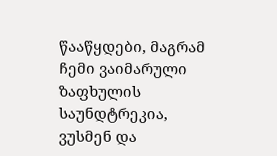წააწყდები, მაგრამ ჩემი ვაიმარული ზაფხულის საუნდტრეკია, ვუსმენ და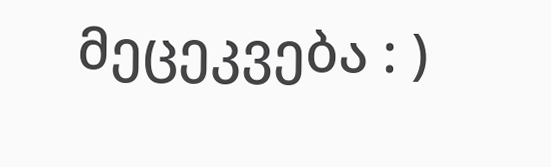მეცეკვება : )